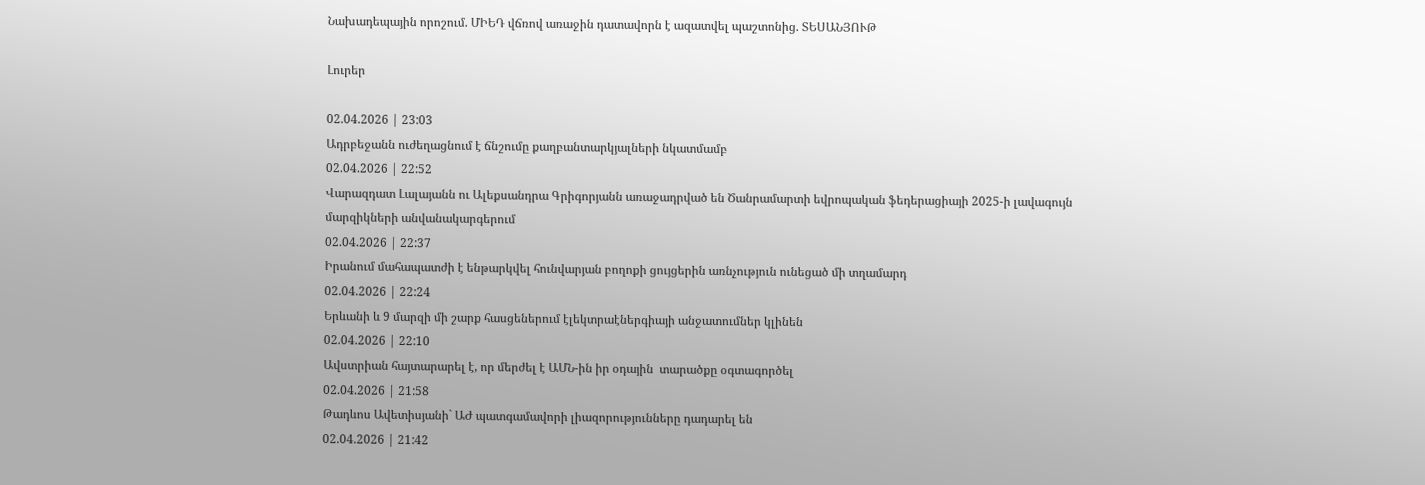Նախադեպային որոշում. ՄԻԵԴ վճռով առաջին դատավորն է ազատվել պաշտոնից. ՏԵՍԱՆՅՈՒԹ

Լուրեր

02.04.2026 | 23:03
Ադրբեջանն ուժեղացնում է ճնշումը քաղբանտարկյալների նկատմամբ
02.04.2026 | 22:52
Վարազդատ Լալայանն ու Ալեքսանդրա Գրիգորյանն առաջադրված են Ծանրամարտի եվրոպական ֆեդերացիայի 2025-ի լավագույն մարզիկների անվանակարգերում
02.04.2026 | 22:37
Իրանում մահապատժի է ենթարկվել հունվարյան բողոքի ցույցերին առնչություն ունեցած մի տղամարդ
02.04.2026 | 22:24
Երևանի և 9 մարզի մի շարք հասցեներում էլեկտրաէներգիայի անջատումներ կլինեն
02.04.2026 | 22:10
Ավստրիան հայտարարել է, որ մերժել է ԱՄՆ-ին իր օդային  տարածքը օգտագործել
02.04.2026 | 21:58
Թադևոս Ավետիսյանի` ԱԺ պատգամավորի լիազորությունները դադարել են
02.04.2026 | 21:42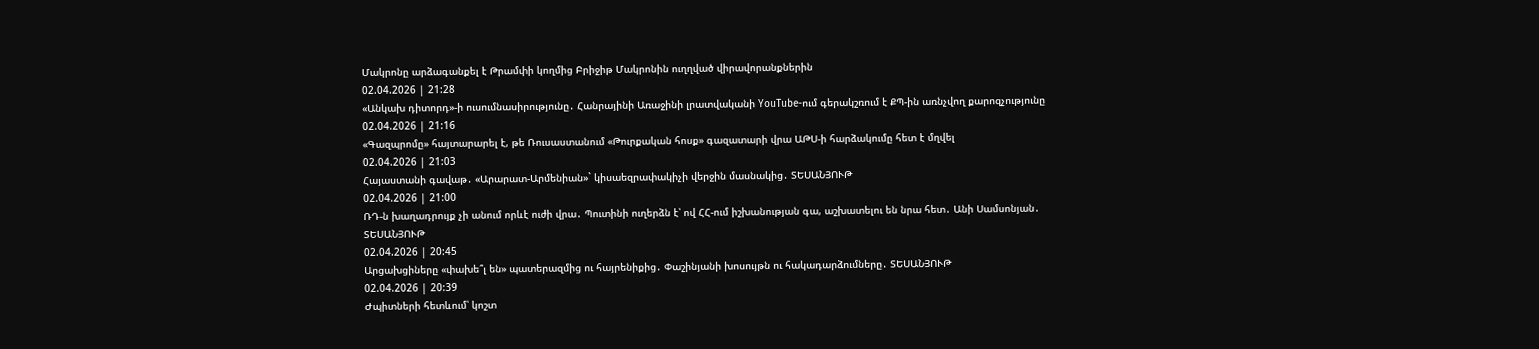Մակրոնը արձագանքել է Թրամփի կողմից Բրիջիթ Մակրոնին ուղղված վիրավորանքներին
02.04.2026 | 21:28
«Անկախ դիտորդ»-ի ուսումնասիրությունը․ Հանրայինի Առաջինի լրատվականի YouTube-ում գերակշռում է ՔՊ-ին առնչվող քարոզչությունը
02.04.2026 | 21:16
«Գազպրոմը» հայտարարել է, թե Ռուսաստանում «Թուրքական հոսք» գազատարի վրա ԱԹՍ-ի հարձակումը հետ է մղվել
02.04.2026 | 21:03
Հայաստանի գավաթ․ «Արարատ-Արմենիան»` կիսաեզրափակիչի վերջին մասնակից․ ՏԵՍԱՆՅՈՒԹ
02.04.2026 | 21:00
ՌԴ-ն խաղադրույք չի անում որևէ ուժի վրա․ Պուտինի ուղերձն է՝ ով ՀՀ-ում իշխանության գա, աշխատելու են նրա հետ․ Անի Սամսոնյան․ ՏԵՍԱՆՅՈՒԹ
02.04.2026 | 20:45
Արցախցիները «փախե՞լ են» պատերազմից ու հայրենիքից․ Փաշինյանի խոսույթն ու հակադարձումները․ ՏԵՍԱՆՅՈՒԹ
02.04.2026 | 20:39
Ժպիտների հետևում՝ կոշտ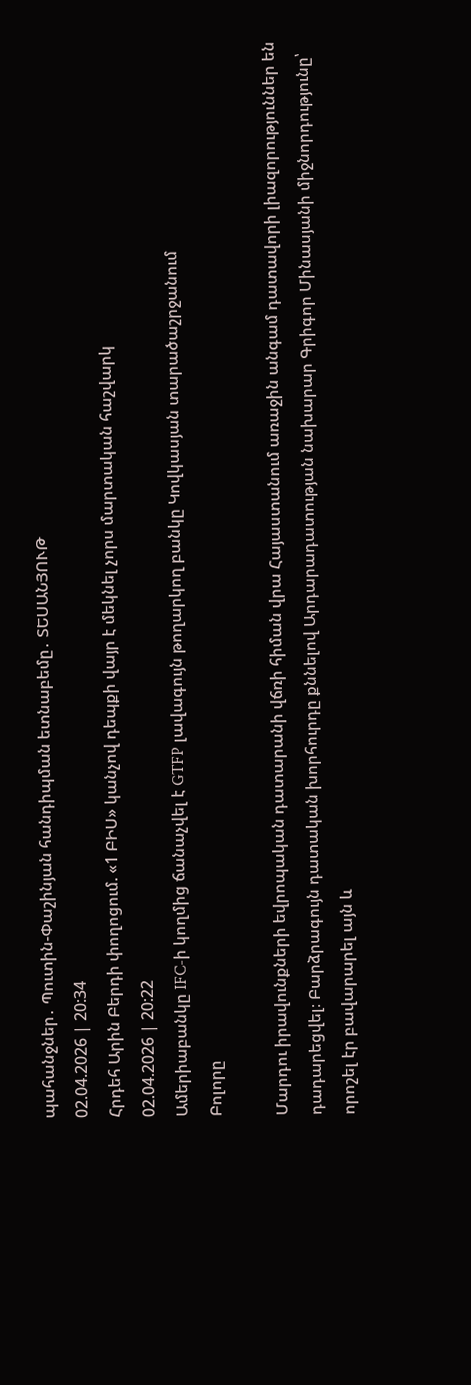պահանջներ․ Պուտին-Փաշինյան հանդիպման ետնաբեմը․ ՏԵՍԱՆՅՈՒԹ
02.04.2026 | 20:34
Հրդեհ Արին Բերդի փողոցում. «1 ԲԻՍ» կանչով դեպքի վայր է մեկնել չորս մարտական հաշվարկ
02.04.2026 | 20:22
Ամերիաբանկը IFC-ի կողմից ճանաչվել է GTFP լավագույն թողարկող բանկը Կովկասյան տարածաշրջանում
Բոլորը

Մարդու իրավունքների եվրոպական դատարանի վճռի հիման վրա Հայաստանում առաջին անգամ դատավորի լիազորություններ են դադարեցվել։ Բարձրագույն դատական խորհուրդը քննելով Արդարադատության նախարար Գրիգոր Մինասյանի միջնորդությունը՝ որոշել էր բավարարել այն և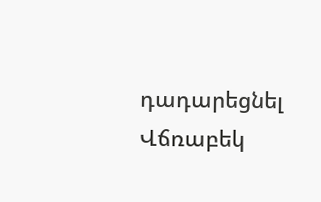դադարեցնել Վճռաբեկ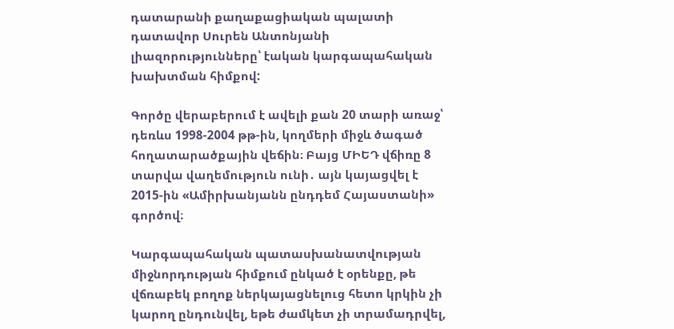դատարանի քաղաքացիական պալատի դատավոր Սուրեն Անտոնյանի լիազորությունները՝ էական կարգապահական խախտման հիմքով:

Գործը վերաբերում է ավելի քան 20 տարի առաջ՝ դեռևս 1998-2004 թթ-ին, կողմերի միջև ծագած հողատարածքային վեճին։ Բայց ՄԻԵԴ վճիռը 8 տարվա վաղեմություն ունի․ այն կայացվել է 2015-ին «Ամիրխանյանն ընդդեմ Հայաստանի» գործով։

Կարգապահական պատասխանատվության միջնորդության հիմքում ընկած է օրենքը, թե վճռաբեկ բողոք ներկայացնելուց հետո կրկին չի կարող ընդունվել, եթե ժամկետ չի տրամադրվել,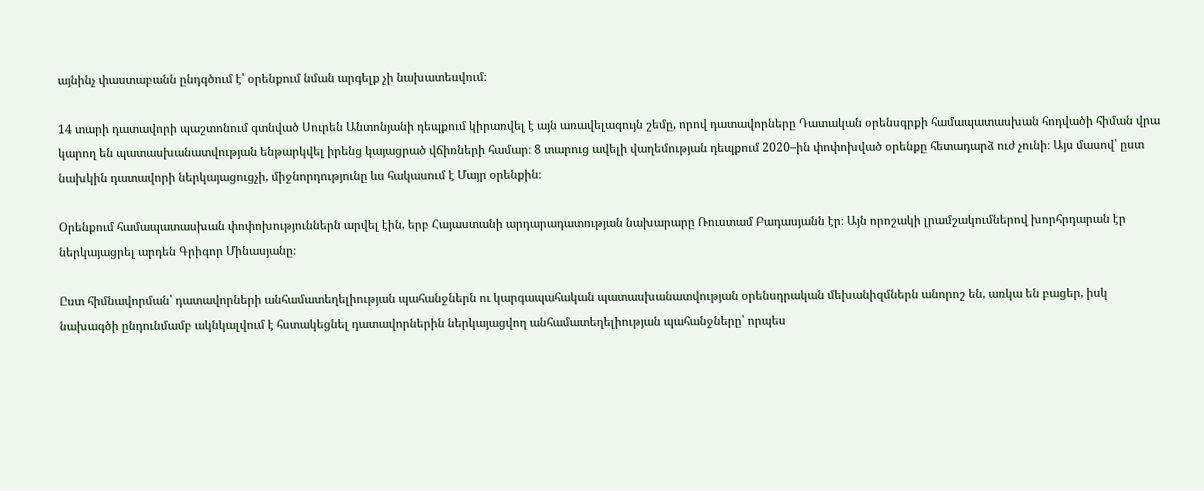այնինչ փաստաբանն ընդգծում է՝ օրենքում նման արգելք չի նախատեսվում։

14 տարի դատավորի պաշտոնում գտնված Սուրեն Անտոնյանի դեպքում կիրառվել է այն առավելագույն շեմը, որով դատավորները Դատական օրենսգրքի համապատասխան հոդվածի հիման վրա կարող են պատասխանատվության ենթարկվել իրենց կայացրած վճիռների համար։ 8 տարուց ավելի վաղեմության դեպքում 2020–ին փոփոխված օրենքը հետադարձ ուժ չունի։ Այս մասով՝ ըստ նախկին դատավորի ներկայացուցչի, միջնորդությունը ևս հակասում է Մայր օրենքին։

Օրենքում համապատասխան փոփոխություններն արվել էին, երբ Հայաստանի արդարադատության նախարարը Ռուստամ Բադասյանն էր։ Այն որոշակի լրամշակումներով խորհրդարան էր ներկայացրել արդեն Գրիգոր Մինասյանը։

Ըստ հիմնավորման՝ դատավորների անհամատեղելիության պահանջներն ու կարգապահական պատասխանատվության օրենսդրական մեխանիզմներն անորոշ են, առկա են բացեր, իսկ նախագծի ընդունմամբ ակնկալվում է հստակեցնել դատավորներին ներկայացվող անհամատեղելիության պահանջները՝ որպես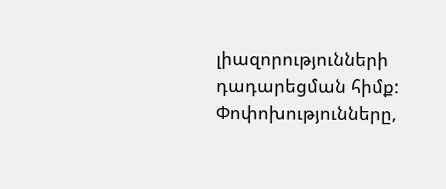լիազորությունների դադարեցման հիմք: Փոփոխությունները,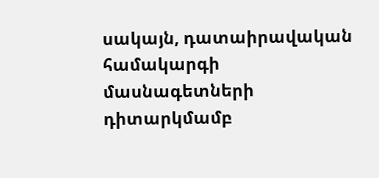սակայն, դատաիրավական համակարգի մասնագետների դիտարկմամբ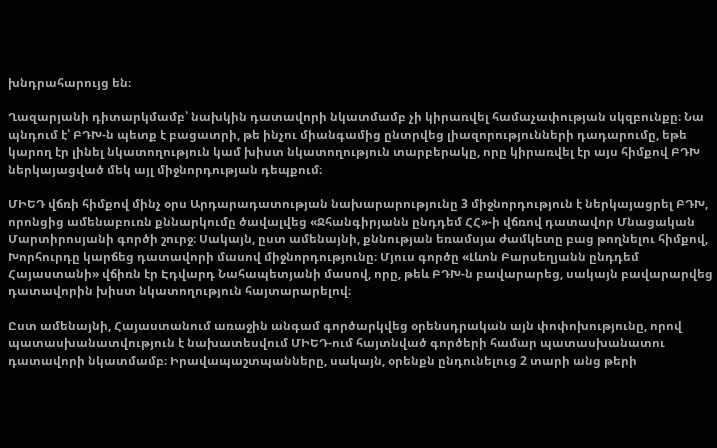խնդրահարույց են։

Ղազարյանի դիտարկմամբ՝ նախկին դատավորի նկատմամբ չի կիրառվել համաչափության սկզբունքը։ Նա պնդում է՝ ԲԴԽ-ն պետք է բացատրի, թե ինչու միանգամից ընտրվեց լիազորությունների դադարումը, եթե կարող էր լինել նկատողություն կամ խիստ նկատողություն տարբերակը, որը կիրառվել էր այս հիմքով ԲԴԽ ներկայացված մեկ այլ միջնորդության դեպքում։

ՄԻԵԴ վճռի հիմքով մինչ օրս Արդարադատության նախարարությունը 3 միջնորդություն է ներկայացրել ԲԴԽ, որոնցից ամենաբուռն քննարկումը ծավալվեց «Ջհանգիրյանն ընդդեմ ՀՀ»-ի վճռով դատավոր Մնացական Մարտիրոսյանի գործի շուրջ։ Սակայն, ըստ ամենայնի, քննության եռամսյա ժամկետը բաց թողնելու հիմքով, Խորհուրդը կարճեց դատավորի մասով միջնորդությունը։ Մյուս գործը «Լևոն Բարսեղյանն ընդդեմ Հայաստանի» վճիռն էր Էդվարդ Նահապետյանի մասով, որը, թեև ԲԴԽ-ն բավարարեց, սակայն բավարարվեց դատավորին խիստ նկատողություն հայտարարելով։

Ըստ ամենայնի, Հայաստանում առաջին անգամ գործարկվեց օրենսդրական այն փոփոխությունը, որով պատասխանատվություն է նախատեսվում ՄԻԵԴ-ում հայտնված գործերի համար պատասխանատու դատավորի նկատմամբ։ Իրավապաշտպանները, սակայն, օրենքն ընդունելուց 2 տարի անց թերի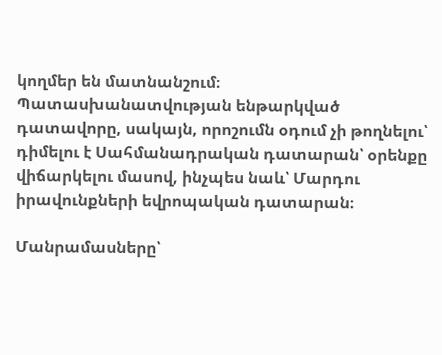կողմեր են մատնանշում։ Պատասխանատվության ենթարկված դատավորը, սակայն, որոշումն օդում չի թողնելու՝ դիմելու է Սահմանադրական դատարան՝ օրենքը վիճարկելու մասով, ինչպես նաև՝ Մարդու իրավունքների եվրոպական դատարան։

Մանրամասները՝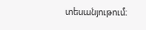տեսանյութում։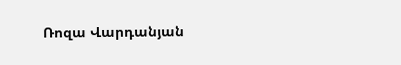Ռոզա Վարդանյան